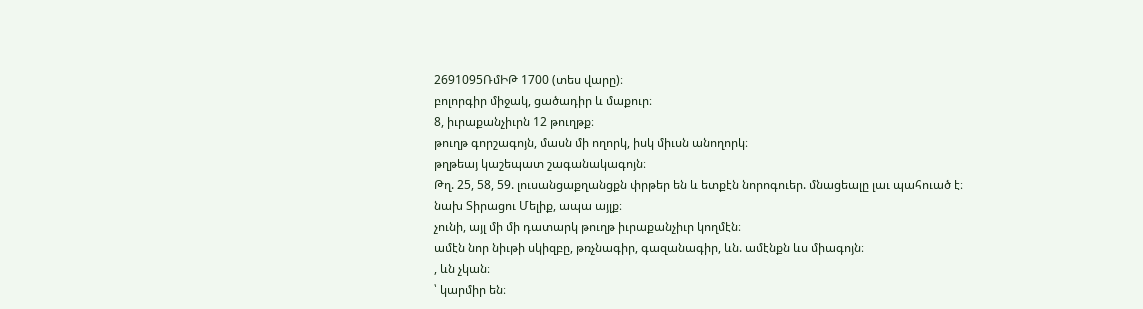2691095ՌմԻԹ 1700 (տես վարը)։
բոլորգիր միջակ, ցածադիր և մաքուր։
8, իւրաքանչիւրն 12 թուղթք։
թուղթ գորշագոյն, մասն մի ողորկ, իսկ միւսն անողորկ։
թղթեայ կաշեպատ շագանակագոյն։
Թղ. 25, 58, 59. լուսանցաքղանցքն փրթեր են և ետքէն նորոգուեր. մնացեալը լաւ պահուած է։
նախ Տիրացու Մելիք, ապա այլք։
չունի, այլ մի մի դատարկ թուղթ իւրաքանչիւր կողմէն։
ամէն նոր նիւթի սկիզբը, թռչնագիր, գազանագիր, ևն. ամէնքն ևս միագոյն։
, ևն չկան։
՝ կարմիր են։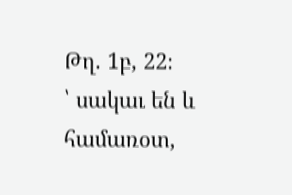Թղ. 1բ, 22։
՝ սակաւ են և համառօտ,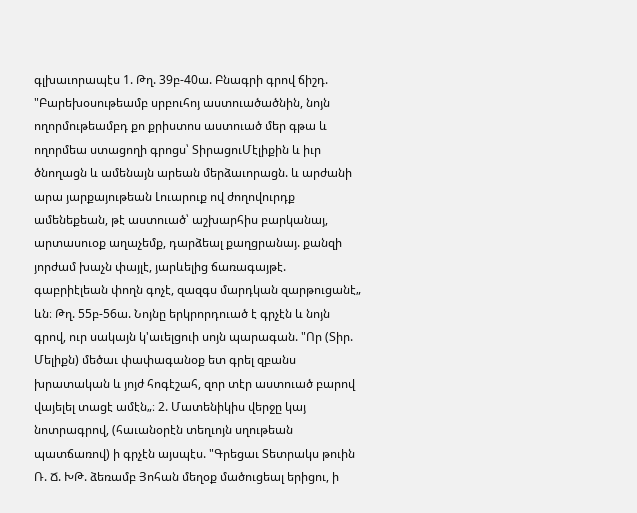գլխաւորապէս 1. Թղ. 39բ-40ա. Բնագրի գրով ճիշդ. "Բարեխօսութեամբ սրբուհոյ աստուածածնին, նոյն ողորմութեամբդ քո քրիստոս աստուած մեր գթա և ողորմեա ստացողի գրոցս՝ ՏիրացուՄէլիքին և իւր ծնողացն և ամենայն արեան մերձաւորացն. և արժանի արա յարքայութեան Լուարուք ով ժողովուրդք ամենեքեան, թէ աստուած՝ աշխարհիս բարկանայ, արտասուօք աղաչեմք, դարձեալ քաղցրանայ. քանզի յորժամ խաչն փայլէ, յարևելից ճառագայթէ. գաբրիէլեան փողն գոչէ, զազգս մարդկան զարթուցանէ„ ևն։ Թղ. 55բ-56ա. Նոյնը երկրորդուած է գրչէն և նոյն գրով, ուր սակայն կ'աւելցուի սոյն պարագան. "Որ (Տիր. Մելիքն) մեծաւ փափագանօք ետ գրել զբանս խրատական և յոյժ հոգէշահ, զոր տէր աստուած բարով վայելել տացէ ամէն„։ 2. Մատենիկիս վերջը կայ նոտրագրով, (հաւանօրէն տեղւոյն սղութեան պատճառով) ի գրչէն այսպէս. "Գրեցաւ Տետրակս թուին Ռ. Ճ. ԽԹ. ձեռամբ Յոհան մեղօք մածուցեալ երիցու, ի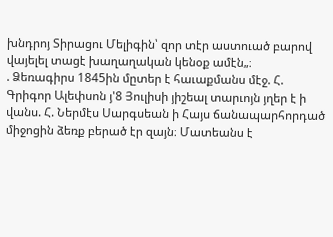խնդրոյ Տիրացու Մելիգին՝ զոր տէր աստուած բարով վայելել տացէ խաղաղական կենօք ամէն„։
. Ձեռագիրս 1845ին մըտեր է հաւաքմանս մէջ. Հ. Գրիգոր Ալեփսոն յ'8 Յուլիսի յիշեալ տարւոյն յղեր է ի վանս. Հ. Ներմէս Սարգսեան ի Հայս ճանապարհորդած միջոցին ձեռք բերած էր զայն։ Մատեանս է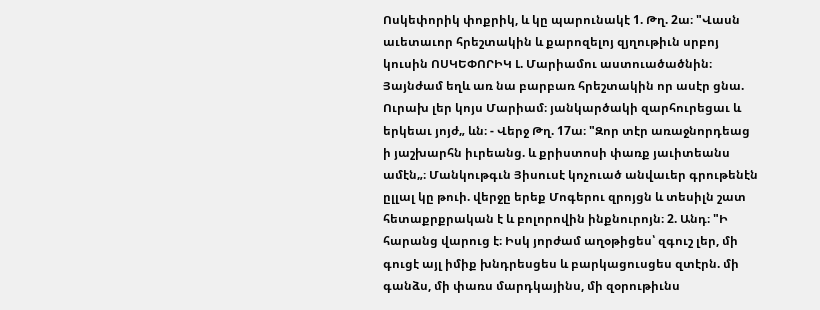Ոսկեփորիկ փոքրիկ, և կը պարունակէ 1. Թղ. 2ա։ "Վասն աւետաւոր հրեշտակին և քարոզելոյ զյղութիւն սրբոյ կուսին ՈՍԿԵՓՈՐԻԿ Լ. Մարիամու աստուածածնին։ Յայնժամ եղև առ նա բարբառ հրեշտակին որ ասէր ցնա. Ուրախ լեր կոյս Մարիամ։ յանկարծակի զարհուրեցաւ և երկեաւ յոյժ„ ևն։ - Վերջ Թղ. 17ա։ "Զոր տէր առաջնորդեաց ի յաշխարհն իւրեանց. և քրիստոսի փառք յաւիտեանս ամէն„։ Մանկութգւն Յիսուսէ կոչուած անվաւեր գրութենէն ըլլալ կը թուի. վերջը երեք Մոգերու զրոյցն և տեսիլն շատ հետաքրքրական է և բոլորովին ինքնուրոյն։ 2. Անդ։ "Ի հարանց վարուց է։ Իսկ յորժամ աղօթիցես՝ զգուշ լեր, մի գուցէ այլ իմիք խնդրեսցես և բարկացուսցես զտէրն. մի գանձս, մի փառս մարդկայինս, մի զօրութիւնս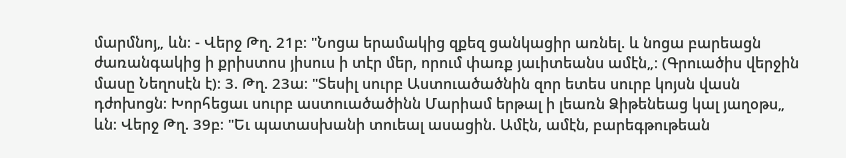մարմնոյ„ ևն։ - Վերջ Թղ. 21բ։ "Նոցա երամակից զքեզ ցանկացիր առնել. և նոցա բարեացն ժառանգակից ի քրիստոս յիսուս ի տէր մեր, որում փառք յաւիտեանս ամէն„։ (Գրուածիս վերջին մասը Նեղոսէն է)։ 3. Թղ. 23ա։ "Տեսիլ սուրբ Աստուածածնին զոր ետես սուրբ կոյսն վասն դժոխոցն։ Խորհեցաւ սուրբ աստուածածինն Մարիամ երթալ ի լեառն Ձիթենեաց կալ յաղօթս„ ևն։ Վերջ Թղ. 39բ։ "Եւ պատասխանի տուեալ ասացին. Ամէն, ամէն, բարեգթութեան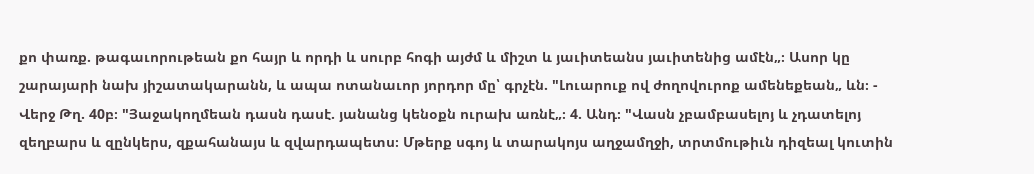քո փառք. թագաւորութեան քո հայր և որդի և սուրբ հոգի այժմ և միշտ և յաւիտեանս յաւիտենից ամէն„։ Ասոր կը շարայարի նախ յիշատակարանն, և ապա ոտանաւոր յորդոր մը՝ գրչէն. "Լուարուք ով ժողովուրոք ամենեքեան„ ևն։ - Վերջ Թղ. 40բ։ "Յաջակողմեան դասն դասէ. յանանց կենօքն ուրախ առնէ„։ 4. Անդ։ "Վասն չբամբասելոյ և չդատելոյ զեղբարս և զընկերս, զքահանայս և զվարդապետս։ Մթերք սգոյ և տարակոյս աղջամղջի, տրտմութիւն դիզեալ կուտին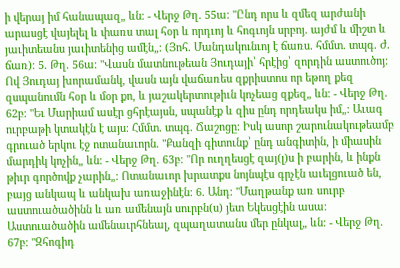ի վերայ իմ հանապազ„ ևն։ - Վերջ Թղ. 55ա։ "Ընդ որս և զմեզ արժանի արասցէ վայելել և փառս տալ հօր և որդւոյ և հոգւոյն սրբոյ. այժմ և միշտ և յաւիտեանս յաւիտենից ամէն„։ (Յոհ. Մանդակունւոյ է ճառս. հմմտ. տպգ. Ժ. ճառ)։ 5. Թղ. 56ա։ "Վասն մատնութեան Յուդայի՝ հրէից՝ զորդին աստուծոյ։ Ով Յուդայ խորամանկ, վասն այն վաճառես զքրիստոս որ եթող քեզ զսպանումն հօր և մօր քո, և յաշակերտութիւն կոչեաց զքեզ„ ևն։ - Վերջ Թղ. 62բ։ "Եւ Մարիամ ասէր ցհրէայսն, սպանէք և զիս ընդ որդեակս իմ„։ Աւագ ուրբաթի կտակէն է այս։ Հմմտ. տպգ. Ճաշոցը։ Իսկ ասոր շարունակութեամբ գրուած երկու էջ ոտանաւորն. "Քանզի գիտունք՝ ընդ անգիտին, ի միասին մարդիկ կոչին„ ևն։ - Վերջ Թղ. 63բ։ "Որ ուղղեսցէ զայ(լ)ս ի բարին, և ինքն թիւր գործովք չարին„։ Ոտանաւոր խրատքս նոյնպէս գրչէն աւելցուած են, բայց անկապ և անկախ առաջինէն։ 6. Անդ։ "Մաղթանք առ սուրբ աստուածածինն և առ ամենայն սուրբն(ս) յետ Եկեսցէին ասա։ Աստուածածին ամենաւրհնեալ, զպաղատանս մեր ընկալ„ ևն։ - Վերջ Թղ. 67բ։ "Զհոգիդ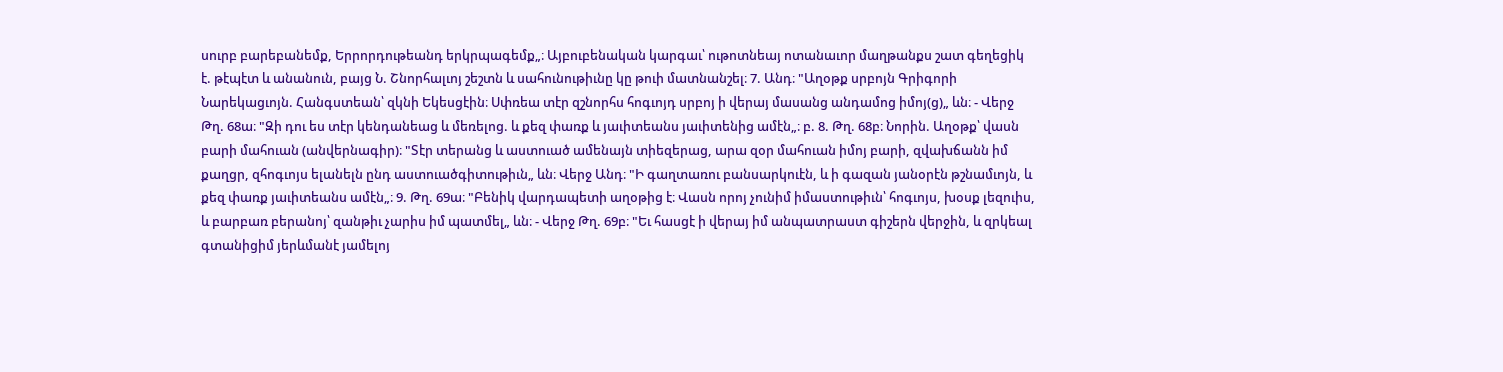սուրբ բարեբանեմք, Երրորդութեանդ երկրպագեմք„։ Այբուբենական կարգաւ՝ ութոտնեայ ոտանաւոր մաղթանքս շատ գեղեցիկ է. թէպէտ և անանուն, բայց Ն. Շնորհալւոյ շեշտն և սահունութիւնը կը թուի մատնանշել։ 7. Անդ։ "Աղօթք սրբոյն Գրիգորի Նարեկացւոյն. Հանգստեան՝ զկնի Եկեսցէին։ Սփռեա տէր զշնորհս հոգւոյդ սրբոյ ի վերայ մասանց անդամոց իմոյ(ց)„ ևն։ - Վերջ Թղ. 68ա։ "Զի դու ես տէր կենդանեաց և մեռելոց. և քեզ փառք և յաւիտեանս յաւիտենից ամէն„։ բ. 8. Թղ. 68բ։ Նորին. Աղօթք՝ վասն բարի մահուան (անվերնագիր)։ "Տէր տերանց և աստուած ամենայն տիեզերաց, արա զօր մահուան իմոյ բարի, զվախճանն իմ քաղցր, զհոգւոյս ելանելն ընդ աստուածգիտութիւն„ ևն։ Վերջ Անդ։ "Ի գաղտառու բանսարկուէն, և ի գազան յանօրէն թշնամւոյն, և քեզ փառք յաւիտեանս ամէն„։ 9. Թղ. 69ա։ "Բենիկ վարդապետի աղօթից է։ Վասն որոյ չունիմ իմաստութիւն՝ հոգւոյս, խօսք լեզուիս, և բարբառ բերանոյ՝ զանթիւ չարիս իմ պատմել„ ևն։ - Վերջ Թղ. 69բ։ "Եւ հասցէ ի վերայ իմ անպատրաստ գիշերն վերջին, և զրկեալ գտանիցիմ յերևմանէ յամելոյ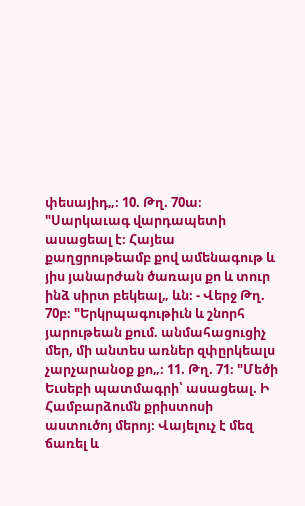փեսայիդ„։ 10. Թղ. 70ա։ "Սարկաւագ վարդապետի ասացեալ է։ Հայեա քաղցրութեամբ քով ամենագութ և յիս յանարժան ծառայս քո և տուր ինձ սիրտ բեկեալ„ ևն։ - Վերջ Թղ. 70բ։ "Երկրպագութիւն և շնորհ յարութեան քում. անմահացուցիչ մեր, մի անտես առներ զփըրկեալս չարչարանօք քո„։ 11. Թղ. 71։ "Մեծի Եւսեբի պատմագրի՝ ասացեալ. Ի Համբարձումն քրիստոսի աստուծոյ մերոյ։ Վայելուչ է մեզ ճառել և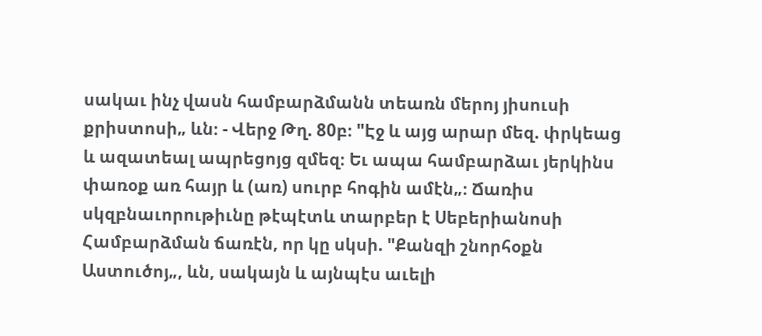սակաւ ինչ վասն համբարձմանն տեառն մերոյ յիսուսի քրիստոսի„ ևն։ - Վերջ Թղ. 80բ։ "Էջ և այց արար մեզ. փրկեաց և ազատեալ ապրեցոյց զմեզ։ Եւ ապա համբարձաւ յերկինս փառօք առ հայր և (առ) սուրբ հոգին ամէն„։ Ճառիս սկզբնաւորութիւնը թէպէտև տարբեր է Սեբերիանոսի Համբարձման ճառէն, որ կը սկսի. "Քանզի շնորհօքն Աստուծոյ„, ևն, սակայն և այնպէս աւելի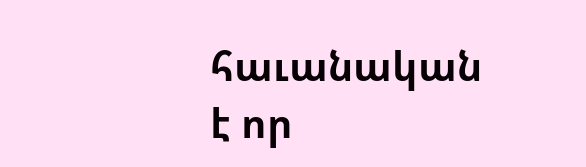հաւանական է որ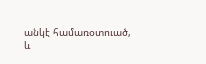անկէ համառօտուած, և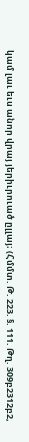կամ լաւ եւս անոր վրայ յերիւրուած ըլլայ։ (Հմմտ. Թ. 223. §. 111. Թղ. 309բ2312բ2,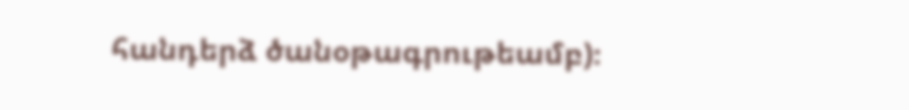հանդերձ ծանօթագրութեամբ)։